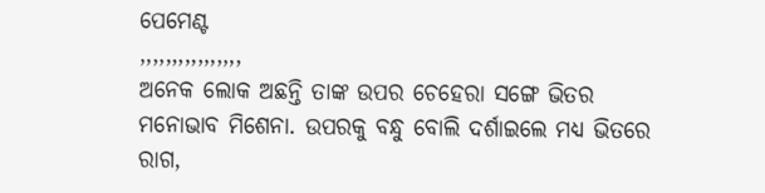ପେମେଣ୍ଟ
,,,,,,,,,,,,,,,,
ଅନେକ ଲୋକ ଅଛନ୍ତି ତାଙ୍କ ଉପର ଚେହେରା ସଙ୍ଗେ ଭିତର ମନୋଭାବ ମିଶେନା. ଉପରକୁ ବନ୍ଧୁ ବୋଲି ଦର୍ଶାଇଲେ ମଧ୍ୟ ଭିତରେ ରାଗ,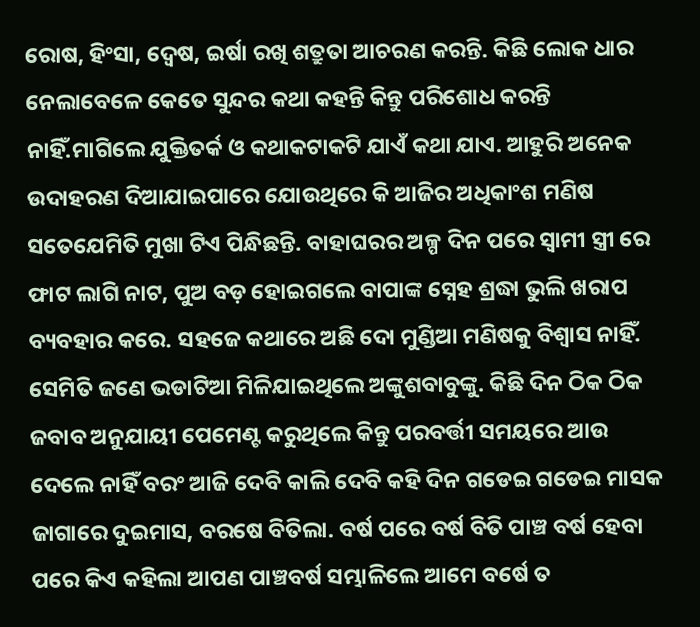ରୋଷ, ହିଂସା, ଦ୍ୱେଷ, ଇର୍ଷା ରଖି ଶତ୍ରୁତା ଆଚରଣ କରନ୍ତି. କିଛି ଲୋକ ଧାର ନେଲାବେଳେ କେତେ ସୁନ୍ଦର କଥା କହନ୍ତି କିନ୍ତୁ ପରିଶୋଧ କରନ୍ତି ନାହିଁ.ମାଗିଲେ ଯୁକ୍ତିତର୍କ ଓ କଥାକଟାକଟି ଯାଏଁ କଥା ଯାଏ. ଆହୁରି ଅନେକ ଉଦାହରଣ ଦିଆଯାଇପାରେ ଯୋଉଥିରେ କି ଆଜିର ଅଧିକାଂଶ ମଣିଷ ସତେଯେମିତି ମୁଖା ଟିଏ ପିନ୍ଧିଛନ୍ତି. ବାହାଘରର ଅଳ୍ପ ଦିନ ପରେ ସ୍ୱାମୀ ସ୍ତ୍ରୀ ରେ ଫାଟ ଲାଗି ନାଟ, ପୁଅ ବଡ଼ ହୋଇଗଲେ ବାପାଙ୍କ ସ୍ନେହ ଶ୍ରଦ୍ଧା ଭୁଲି ଖରାପ ବ୍ୟବହାର କରେ. ସହଜେ କଥାରେ ଅଛି ଦୋ ମୁଣ୍ଡିଆ ମଣିଷକୁ ବିଶ୍ୱାସ ନାହିଁ. ସେମିତି ଜଣେ ଭଡାଟିଆ ମିଳିଯାଇଥିଲେ ଅଙ୍କୁଶବାବୁଙ୍କୁ. କିଛି ଦିନ ଠିକ ଠିକ ଜବାବ ଅନୁଯାୟୀ ପେମେଣ୍ଟ କରୁଥିଲେ କିନ୍ତୁ ପରବର୍ତ୍ତୀ ସମୟରେ ଆଉ ଦେଲେ ନାହିଁ ବରଂ ଆଜି ଦେବି କାଲି ଦେବି କହି ଦିନ ଗଡେଇ ଗଡେଇ ମାସକ ଜାଗାରେ ଦୁଇମାସ, ବରଷେ ବିତିଲା. ବର୍ଷ ପରେ ବର୍ଷ ବିତି ପାଞ୍ଚ ବର୍ଷ ହେବା ପରେ କିଏ କହିଲା ଆପଣ ପାଞ୍ଚବର୍ଷ ସମ୍ଭାଳିଲେ ଆମେ ବର୍ଷେ ତ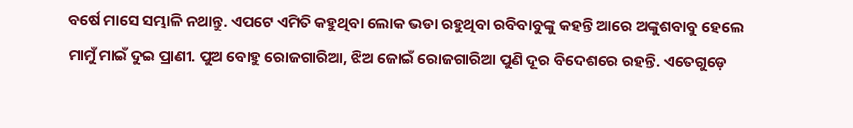ବର୍ଷେ ମାସେ ସମ୍ଭାଳି ନଥାନ୍ତୁ. ଏପଟେ ଏମିତି କହୁଥିବା ଲୋକ ଭଡା ରହୁଥିବା ରବିବାବୁଙ୍କୁ କହନ୍ତି ଆରେ ଅଙ୍କୁଶବାବୁ ହେଲେ ମାମୁଁ ମାଇଁ ଦୁଇ ପ୍ରାଣୀ. ପୁଅ ବୋହୁ ରୋଜଗାରିଆ, ଝିଅ ଜୋଇଁ ରୋଜଗାରିଆ ପୁଣି ଦୂର ବିଦେଶରେ ରହନ୍ତି. ଏତେଗୁଡ଼େ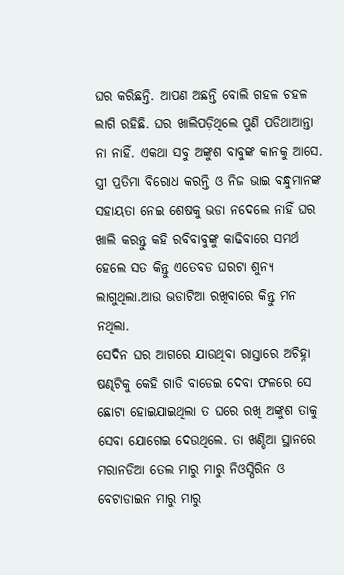ଘର କରିଛନ୍ତି. ଆପଣ ଅଛନ୍ତି ବୋଲି ଗହଳ ଚହଳ ଲାଗି ରହିଛି. ଘର ଖାଲିପଡ଼ିଥିଲେ ପୁଣି ପଡିଥାଆନ୍ତା ନା ନାହିଁ. ଏକଥା ସବୁ ଅଙ୍କୁଶ ବାବୁଙ୍କ କାନକୁ ଆସେ. ସ୍ତ୍ରୀ ପ୍ରତିମା ବିରୋଧ କରନ୍ତି ଓ ନିଜ ଭାଇ ବନ୍ଧୁମାନଙ୍କ ସହାୟତା ନେଇ ଶେଷକୁ ଭଡା ନଦେଲେ ନାହିଁ ଘର ଖାଲି କରନ୍ତୁ କହି ରବିବାବୁଙ୍କୁ କାଢିବାରେ ସମର୍ଥ ହେଲେ ସତ କିନ୍ତୁ ଏତେବଡ ଘରଟା ଶୁନ୍ୟ ଲାଗୁଥିଲା.ଆଉ ଭଡାଟିଆ ରଖିବାରେ କିନ୍ତୁ ମନ ନଥିଲା.
ସେଦିନ ଘର ଆଗରେ ଯାଉଥିବା ରାସ୍ତାରେ ଅଚିହ୍ନା ଷଣ୍ଢଟିକୁ କେହି ଗାଡି ବାଡେଇ ଦେବା ଫଳରେ ସେ ଛୋଟା ହୋଇଯାଇଥିଲା ତ ଘରେ ରଖି ଅଙ୍କୁଶ ତାକୁ ସେବା ଯୋଗେଇ ଦେଉଥିଲେ. ତା ଖଣ୍ଡିଆ ସ୍ଥାନରେ ମରାନଡିଆ ତେଲ ମାରୁ ମାରୁ ନିଓସ୍ପିରିନ ଓ ବେଟାଡାଇନ ମାରୁ ମାରୁ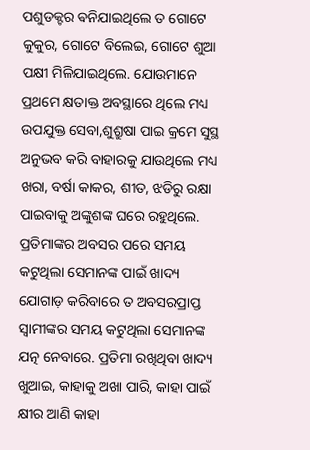ପଶୁଡକ୍ଟର ଵନିଯାଇଥିଲେ ତ ଗୋଟେ କୁକୁର, ଗୋଟେ ବିଲେଇ, ଗୋଟେ ଶୁଆ ପକ୍ଷୀ ମିଳିଯାଇଥିଲେ. ଯୋଉମାନେ ପ୍ରଥମେ କ୍ଷତାକ୍ତ ଅବସ୍ଥାରେ ଥିଲେ ମଧ୍ୟ ଉପଯୁକ୍ତ ସେବା,ଶୁଶ୍ରୁଷା ପାଇ କ୍ରମେ ସୁସ୍ଥ ଅନୁଭବ କରି ବାହାରକୁ ଯାଉଥିଲେ ମଧ୍ୟ ଖରା, ବର୍ଷା କାକର, ଶୀତ, ଝଡିରୁ ରକ୍ଷା ପାଇବାକୁ ଅଙ୍କୁଶଙ୍କ ଘରେ ରହୁଥିଲେ. ପ୍ରତିମାଙ୍କର ଅବସର ପରେ ସମୟ କଟୁଥିଲା ସେମାନଙ୍କ ପାଇଁ ଖାଦ୍ୟ ଯୋଗାଡ଼ କରିବାରେ ତ ଅବସରପ୍ରାପ୍ତ ସ୍ୱାମୀଙ୍କର ସମୟ କଟୁଥିଲା ସେମାନଙ୍କ ଯତ୍ନ ନେବାରେ. ପ୍ରତିମା ରଖିଥିବା ଖାଦ୍ୟ ଖୁଆଇ, କାହାକୁ ଅଖା ପାରି, କାହା ପାଇଁ କ୍ଷୀର ଆଣି କାହା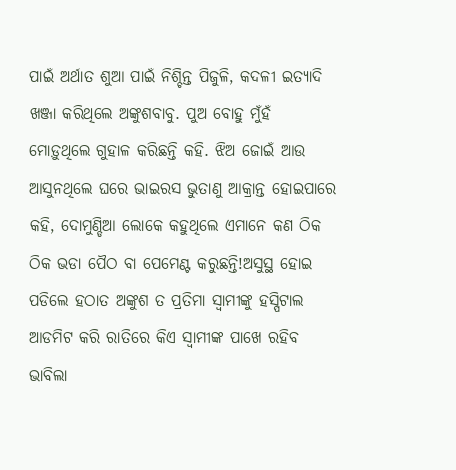ପାଇଁ ଅର୍ଥାତ ଶୁଆ ପାଇଁ ନିଶ୍ଚିନ୍ତ ପିଜୁଳି, କଦଳୀ ଇତ୍ୟାଦି ଖଞ୍ଜା କରିଥିଲେ ଅଙ୍କୁଶବାବୁ. ପୁଅ ବୋହୁ ମୁଁହଁ ମୋଡ଼ୁଥିଲେ ଗୁହାଳ କରିଛନ୍ତି କହି. ଝିଅ ଜୋଇଁ ଆଉ ଆସୁନଥିଲେ ଘରେ ଭାଇରସ ଭୁତାଣୁ ଆକ୍ରାନ୍ତ ହୋଇପାରେ କହି, ଦୋମୁଣ୍ଡିଆ ଲୋକେ କହୁଥିଲେ ଏମାନେ କଣ ଠିକ ଠିକ ଭଡା ପୈଠ ବା ପେମେଣ୍ଟ କରୁଛନ୍ତି!ଅସୁସ୍ଥ ହୋଇ ପଡିଲେ ହଠାତ ଅଙ୍କୁଶ ତ ପ୍ରତିମା ସ୍ୱାମୀଙ୍କୁ ହସ୍ପିଟାଲ ଆଡମିଟ କରି ରାତିରେ କିଏ ସ୍ୱାମୀଙ୍କ ପାଖେ ରହିବ ଭାବିଲା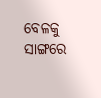ବେଳକୁ ସାଙ୍ଗରେ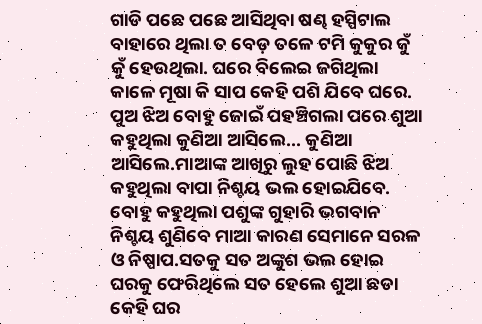ଗାଡି ପଛେ ପଛେ ଆସିଥିବା ଷଣ୍ଢ ହସ୍ପିଟାଲ ବାହାରେ ଥିଲା ତ ବେଡ଼ ତଳେ ଟମି କୁକୁର କୁଁ କୁଁ ହେଉଥିଲା. ଘରେ ବିଲେଇ ଜଗିଥିଲା କାଳେ ମୂଷା କି ସାପ କେହି ପଶି ଯିବେ ଘରେ. ପୁଅ ଝିଅ ବୋହୁ ଜୋଇଁ ପହଞ୍ଚିଗଲା ପରେ ଶୁଆ କହୁଥିଲା କୁଣିଆ ଆସିଲେ... କୁଣିଆ ଆସିଲେ.ମାଆଙ୍କ ଆଖିରୁ ଲୁହ ପୋଛି ଝିଅ କହୁଥିଲା ବାପା ନିଶ୍ଚୟ ଭଲ ହୋଇଯିବେ. ବୋହୁ କହୁଥିଲା ପଶୁଙ୍କ ଗୁହାରି ଭଗବାନ ନିଶ୍ଚୟ ଶୁଣିବେ ମାଆ କାରଣ ସେମାନେ ସରଳ ଓ ନିଷ୍ପାପ.ସତକୁ ସତ ଅଙ୍କୁଶ ଭଲ ହୋଇ ଘରକୁ ଫେରିଥିଲେ ସତ ହେଲେ ଶୁଆ ଛଡା କେହି ଘର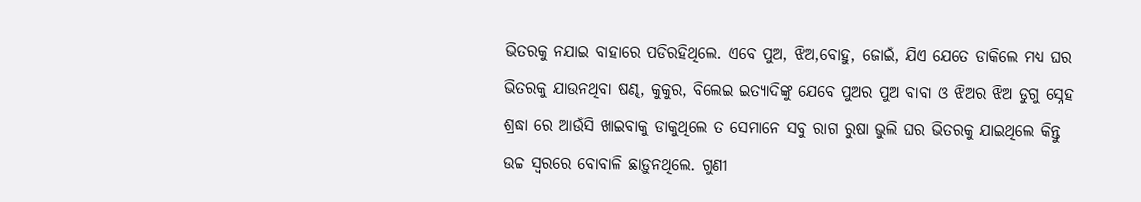ଭିତରକୁ ନଯାଇ ବାହାରେ ପଡିରହିଥିଲେ. ଏବେ ପୁଅ, ଝିଅ,ବୋହୁ, ଜୋଇଁ, ଯିଏ ଯେତେ ଡାକିଲେ ମଧ୍ୟ ଘର ଭିତରକୁ ଯାଉନଥିବା ଷଣ୍ଢ, କୁକୁର, ବିଲେଇ ଇତ୍ୟାଦିଙ୍କୁ ଯେବେ ପୁଅର ପୁଅ ବାବା ଓ ଝିଅର ଝିଅ ଡୁଗୁ ସ୍ନେହ ଶ୍ରଦ୍ଧା ରେ ଆଉଁସି ଖାଇବାକୁ ଡାକୁଥିଲେ ତ ସେମାନେ ସବୁ ରାଗ ରୁଷା ଭୁଲି ଘର ଭିତରକୁ ଯାଇଥିଲେ କିନ୍ତୁ ଉଚ୍ଚ ସ୍ୱରରେ ବୋବାଳି ଛାଡ଼ୁନଥିଲେ. ଗୁଣୀ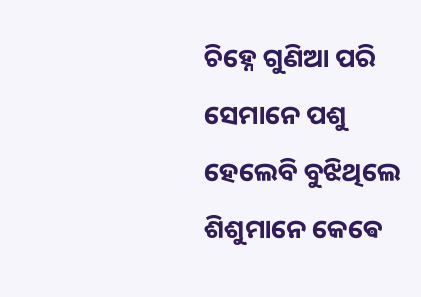ଚିହ୍ନେ ଗୁଣିଆ ପରି ସେମାନେ ପଶୁ ହେଲେବି ବୁଝିଥିଲେ ଶିଶୁମାନେ କେଵେ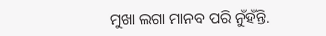ମୁଖା ଲଗା ମାନବ ପରି ନୁଁହଁନ୍ତି.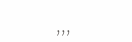,,,